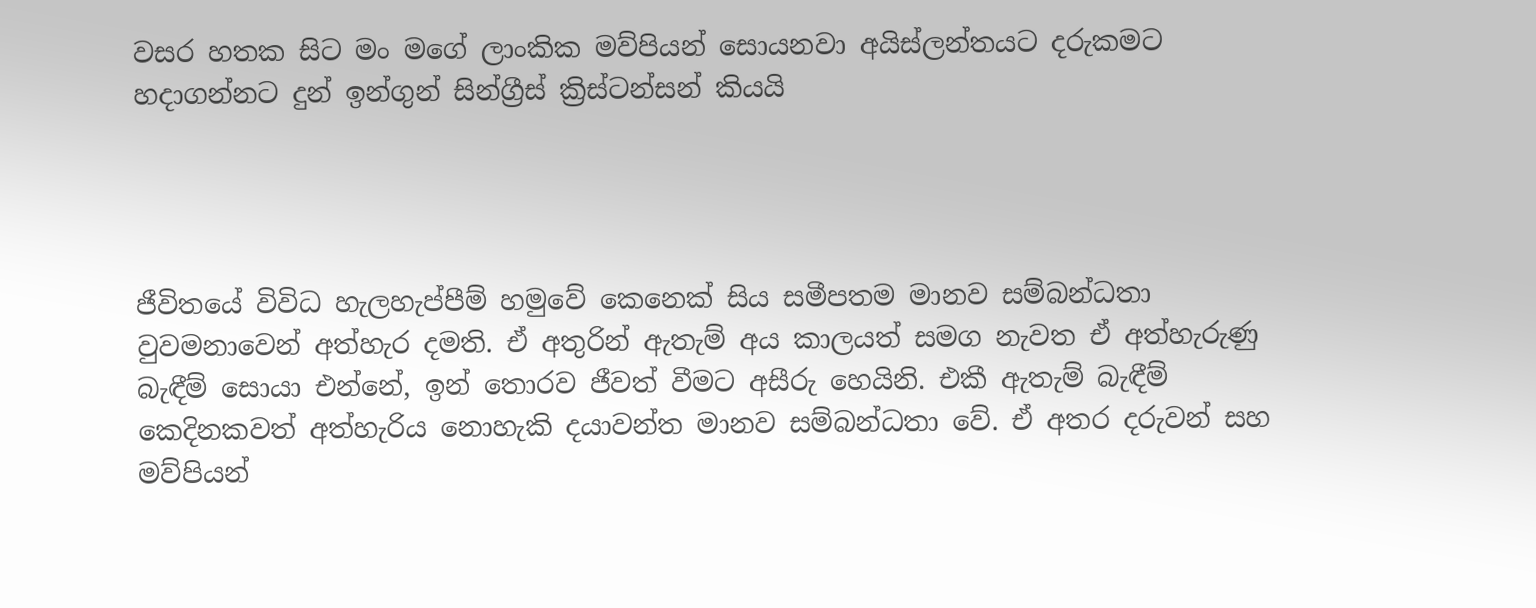වසර හතක සිට මං මගේ ලාංකික මව්පියන් සොයනවා අයිස්ලන්තයට දරුකමට හදාගන්නට දුන් ඉන්ගුන් සින්ග්‍රීස් ක්‍රිස්ටන්සන් කියයි




ජීවිතයේ විවිධ හැලහැප්පීම් හමුවේ කෙනෙක් සිය සමීපතම මානව සම්බන්ධතා වුවමනාවෙන් අත්හැර දමති. ඒ අතුරින් ඇතැම් අය කාලයත් සමග නැවත ඒ අත්හැරුණු බැඳීම් සොයා එන්නේ, ඉන් තොරව ජීවත් වීමට අසීරු හෙයිනි. එකී ඇතැම් බැඳීම් කෙදිනකවත් අත්හැරිය නොහැකි දයාවන්ත මානව සම්බන්ධතා වේ. ඒ අතර දරුවන් සහ මව්පියන්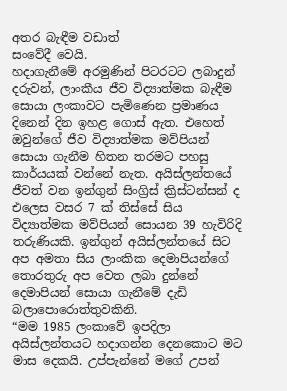අතර බැඳීම වඩාත්
සංවේදී වෙයි.
හදාගැනීමේ අරමුණින් පිටරටට ලබාදුන් දරුවන්, ලාංකීය ජීව විද්‍යාත්මක බැඳීම සොයා ලංකාවට පැමිණෙන ප්‍රමාණය දිනෙන් දින ඉහළ ගොස් ඇත. එහෙත් ඔවුන්ගේ ජීව විද්‍යාත්මක මව්පියන් සොයා ගැනීම හිතන තරමට පහසු කාර්යයක් වන්නේ නැත. අයිස්ලන්තයේ ජීවත් වන ඉන්ගුන් සිංග්‍රිස් ක්‍රිස්ටන්සන් ද එලෙස වසර 7 ක් තිස්සේ සිය විද්‍යාත්මක මව්පියන් සොයන 39 හැවිරිදි තරුණියකි. ඉන්ගුන් අයිස්ලන්තයේ සිට අප අමතා සිය ලාංකික දෙමාපියන්ගේ තොරතුරු අප වෙත ලබා දුන්නේ
දෙමාපියන් සොයා ගැනීමේ දැඩි බලාපොරොත්තුවකිනි.
“මම 1985 ලංකාවේ ඉපදිලා අයිස්ලන්තයට හදාගන්න දෙනකොට මට මාස දෙකයි. උප්පැන්නේ මගේ උපන්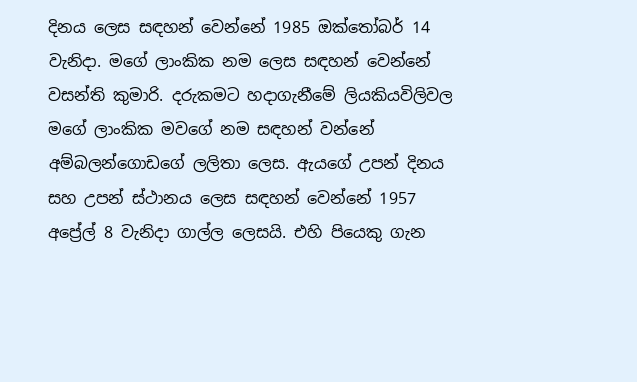දිනය ලෙස සඳහන් වෙන්නේ 1985 ඔක්තෝබර් 14 වැනිදා. මගේ ලාංකික නම ලෙස සඳහන් වෙන්නේ වසන්ති කුමාරි. දරුකමට හදාගැනීමේ ලියකියවිලිවල මගේ ලාංකික මවගේ නම සඳහන් වන්නේ අම්බලන්ගොඩගේ ලලිතා ලෙස. ඇයගේ උපන් දිනය සහ උපන් ස්ථානය ලෙස සඳහන් වෙන්නේ 1957 අප්‍රේල් 8 වැනිදා ගාල්ල ලෙසයි. එහි පියෙකු ගැන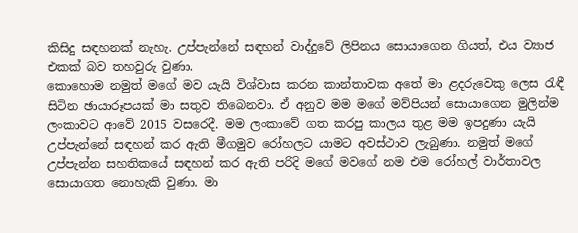කිසිදු සඳහනක් නැහැ. උප්පැන්නේ සඳහන් වාද්දුවේ ලිපිනය සොයාගෙන ගියත්, එය ව්‍යාජ එකක් බව තහවුරු වුණා.
කොහොම නමුත් මගේ මව යැයි විශ්වාස කරන කාන්තාවක අතේ මා ළදරුවෙකු ලෙස රැඳී සිටින ඡායාරූපයක් මා සතුව තිබෙනවා. ඒ අනුව මම මගේ මව්පියන් සොයාගෙන මුලින්ම ලංකාවට ආවේ 2015 වසරෙදී. මම ලංකාවේ ගත කරපු කාලය තුළ මම ඉපදුණා යැයි උප්පැන්නේ සඳහන් කර ඇති මීගමුව රෝහලට යාමට අවස්ථාව ලැබුණා. නමුත් මගේ උප්පැන්න සහතිකයේ සඳහන් කර ඇති පරිදි මගේ මවගේ නම එම රෝහල් වාර්තාවල සොයාගත නොහැකි වුණා. මා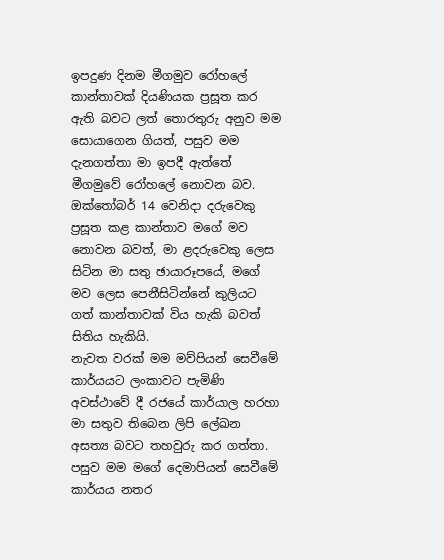ඉපදුණ දිනම මීගමුව රෝහලේ කාන්තාවක් දියණියක ප්‍රසූත කර ඇති බවට ලත් තොරතුරු අනුව මම සොයාගෙන ගියත්, පසුව මම දැනගත්තා මා ඉපදී ඇත්තේ මීගමුවේ රෝහලේ නොවන බව. ඔක්තෝබර් 14 වෙනිදා දරුවෙකු ප්‍රසූත කළ කාන්තාව මගේ මව නොවන බවත්, මා ළදරුවෙකු ලෙස සිටින මා සතු ඡායාරූපයේ, මගේ මව ලෙස පෙනීසිටින්නේ කුලියට ගත් කාන්තාවක් විය හැකි බවත්
සිතිය හැකියි.
නැවත වරක් මම මව්පියන් සෙවීමේ කාර්යයට ලංකාවට පැමිණි අවස්ථාවේ දී රජයේ කාර්යාල හරහා මා සතුව තිබෙන ලිපි ලේඛන අසත්‍ය බවට තහවුරු කර ගත්තා. පසුව මම මගේ දෙමාපියන් සෙවීමේ කාර්යය නතර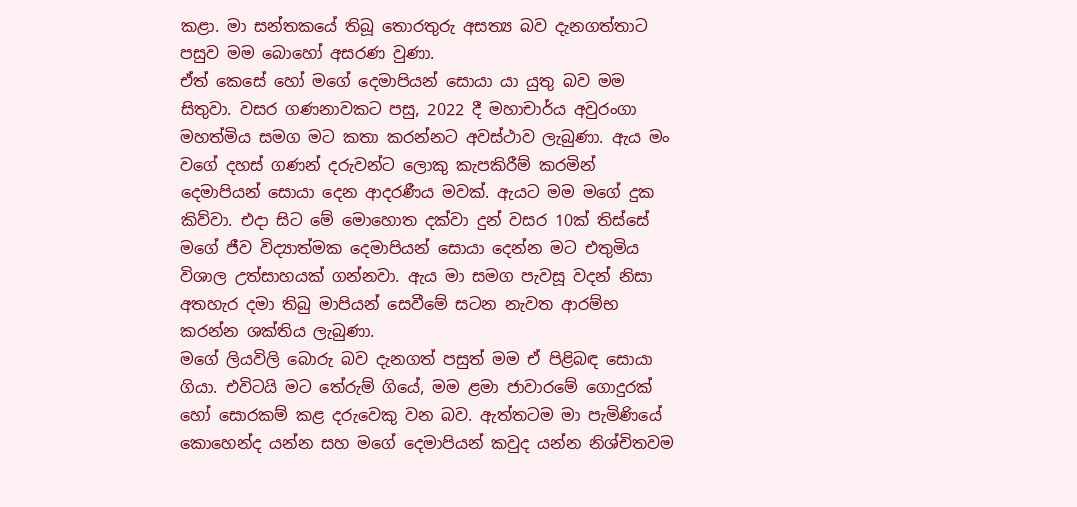කළා. මා සන්තකයේ තිබූ තොරතුරු අසත්‍ය බව දැනගත්තාට පසුව මම බොහෝ අසරණ වුණා.
ඒත් කෙසේ හෝ මගේ දෙමාපියන් සොයා යා යුතු බව මම සිතුවා. වසර ගණනාවකට පසු, 2022 දී මහාචාර්ය අවුරංගා මහත්මිය සමග මට කතා කරන්නට අවස්ථාව ලැබුණා. ඇය මං වගේ දහස් ගණන් දරුවන්ට ලොකු කැපකිරීම් කරමින් දෙමාපියන් සොයා දෙන ආදරණීය මවක්. ඇයට මම මගේ දුක කිව්වා. එදා සිට මේ මොහොත දක්වා දුන් වසර 10ක් තිස්සේ මගේ ජීව විද්‍යාත්මක දෙමාපියන් සොයා දෙන්න මට එතුමිය විශාල උත්සාහයක් ගන්නවා. ඇය මා සමග පැවසූ වදන් නිසා අතහැර දමා තිබු මාපියන් සෙවීමේ සටන නැවත ආරම්භ කරන්න ශක්තිය ලැබුණා.
මගේ ලියවිලි බොරු බව දැනගත් පසුත් මම ඒ පිළිබඳ සොයා ගියා. එවිටයි මට තේරුම් ගියේ, මම ළමා ජාවාරමේ ගොදුරක් හෝ සොරකම් කළ දරුවෙකු වන බව. ඇත්තටම මා පැමිණියේ කොහෙන්ද යන්න සහ මගේ දෙමාපියන් කවුද යන්න නිශ්චිතවම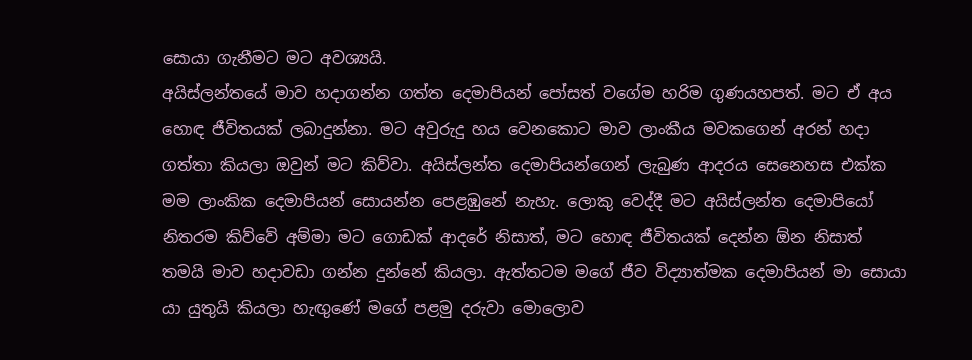සොයා ගැනීමට මට අවශ්‍යයි.
අයිස්ලන්තයේ මාව හදාගන්න ගත්ත දෙමාපියන් පෝසත් වගේම හරිම ගුණයහපත්. මට ඒ අය හොඳ ජීවිතයක් ලබාදුන්නා. මට අවුරුදු හය වෙනකොට මාව ලාංකීය මවකගෙන් අරන් හදා ගත්තා කියලා ඔවුන් මට කිව්වා. අයිස්ලන්ත දෙමාපියන්ගෙන් ලැබුණ ආදරය සෙනෙහස එක්ක මම ලාංකික දෙමාපියන් සොයන්න පෙළඹුනේ නැහැ. ලොකු වෙද්දී මට අයිස්ලන්ත දෙමාපියෝ නිතරම කිව්වේ අම්මා මට ගොඩක් ආදරේ නිසාත්, මට හොඳ ජීවිතයක් දෙන්න ඕන නිසාත් තමයි මාව හදාවඩා ගන්න දුන්නේ කියලා. ඇත්තටම මගේ ජීව විද්‍යාත්මක දෙමාපියන් මා සොයා යා යුතුයි කියලා හැඟුණේ මගේ පළමු දරුවා මොලොව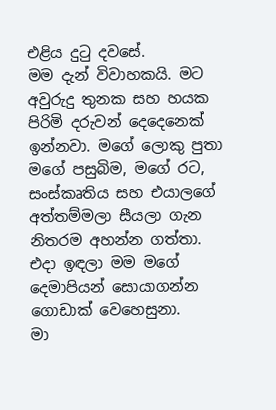එළිය දුටු දවසේ.
මම දැන් විවාහකයි. මට අවුරුදු තුනක සහ හයක පිරිමි දරුවන් දෙදෙනෙක් ඉන්නවා. මගේ ලොකු පුතා මගේ පසුබිම, මගේ රට, සංස්කෘතිය සහ එයාලගේ අත්තම්මලා සීයලා ගැන නිතරම අහන්න ගත්තා. එදා ඉඳලා මම මගේ දෙමාපියන් සොයාගන්න ගොඩාක් වෙහෙසුනා.
මා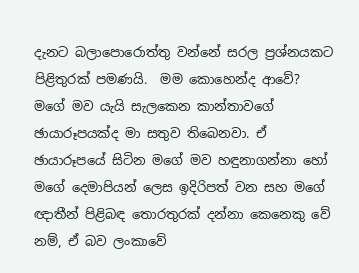දැනට බලාපොරොත්තු වන්නේ සරල ප්‍රශ්නයකට පිළිතුරක් පමණයි.  මම කොහෙන්ද ආවේ?
මගේ මව යැයි සැලකෙන කාන්තාවගේ ඡායාරූපයක්ද මා සතුව තිබෙනවා. ඒ ඡායාරූපයේ සිටින මගේ මව හඳුනාගන්නා හෝ මගේ දෙමාපියන් ලෙස ඉදිරිපත් වන සහ මගේ ඥාතීන් පිළිබඳ තොරතුරක් දන්නා කෙනෙකු වේ නම්, ඒ බව ලංකාවේ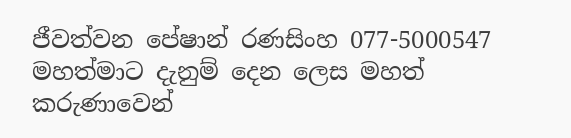ජීවත්වන පේෂාන් රණසිංහ 077-5000547 මහත්මාට දැනුම් දෙන ලෙස මහත් කරුණාවෙන්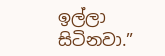ඉල්ලා සිටිනවා.”